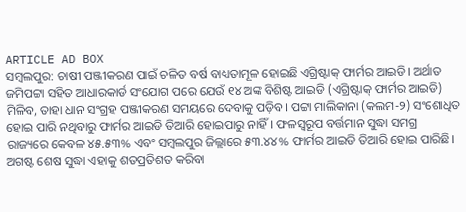ARTICLE AD BOX
ସମ୍ବଲପୁର: ଚାଷୀ ପଞ୍ଜୀକରଣ ପାଇଁ ଚଳିତ ବର୍ଷ ବାଧ୍ୟତାମୂଳ ହୋଇଛି ଏଗ୍ରିଷ୍ଟାକ୍ ଫାର୍ମର ଆଇଡି। ଅର୍ଥାତ ଜମିପଟ୍ଟା ସହିତ ଆଧାରକାର୍ଡ ସଂଯୋଗ ପରେ ଯେଉଁ ୧୪ ଅଙ୍କ ବିଶିଷ୍ଟ ଆଇଡି (ଏଗ୍ରିଷ୍ଟାକ୍ ଫାର୍ମର ଆଇଡି) ମିଳିବ, ତାହା ଧାନ ସଂଗ୍ରହ ପଞ୍ଜୀକରଣ ସମୟରେ ଦେବାକୁ ପଡ଼ିବ। ପଟ୍ଟା ମାଲିକାନା (କଲମ-୨) ସଂଶୋଧିତ ହୋଇ ପାରି ନଥିବାରୁ ଫାର୍ମର ଆଇଡି ତିଆରି ହୋଇପାରୁ ନାହିଁ। ଫଳସ୍ବରୂପ ବର୍ତ୍ତମାନ ସୁଦ୍ଧା ସମଗ୍ର ରାଜ୍ୟରେ କେବଳ ୪୫.୫୩% ଏବଂ ସମ୍ବଲପୁର ଜିଲ୍ଲାରେ ୫୩.୪୪% ଫାର୍ମର ଆଇଡି ତିଆରି ହୋଇ ପାରିଛି। ଅଗଷ୍ଟ ଶେଷ ସୁଦ୍ଧା ଏହାକୁ ଶତପ୍ରତିଶତ କରିବା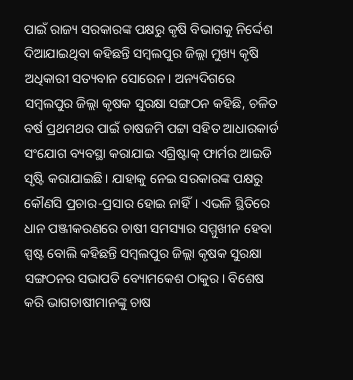ପାଇଁ ରାଜ୍ୟ ସରକାରଙ୍କ ପକ୍ଷରୁ କୃଷି ବିଭାଗକୁ ନିର୍ଦ୍ଦେଶ ଦିଆଯାଇଥିବା କହିଛନ୍ତି ସମ୍ବଲପୁର ଜିଲ୍ଲା ମୁଖ୍ୟ କୃଷି ଅଧିକାରୀ ସତ୍ୟବାନ ସୋରେନ। ଅନ୍ୟଦିଗରେ ସମ୍ବଲପୁର ଜିଲ୍ଲା କୃଷକ ସୁରକ୍ଷା ସଙ୍ଗଠନ କହିଛି, ଚଳିତ ବର୍ଷ ପ୍ରଥମଥର ପାଇଁ ଚାଷଜମି ପଟ୍ଟା ସହିତ ଆଧାରକାର୍ଡ ସଂଯୋଗ ବ୍ୟବସ୍ଥା କରାଯାଇ ଏଗ୍ରିଷ୍ଟାକ୍ ଫାର୍ମର ଆଇଡି ସୃଷ୍ଟି କରାଯାଇଛି। ଯାହାକୁ ନେଇ ସରକାରଙ୍କ ପକ୍ଷରୁ କୌଣସି ପ୍ରଚାର-ପ୍ରସାର ହୋଇ ନାହିଁ। ଏଭଳି ସ୍ଥିତିରେ ଧାନ ପଞ୍ଜୀକରଣରେ ଚାଷୀ ସମସ୍ୟାର ସମ୍ମୁଖୀନ ହେବା ସ୍ପଷ୍ଟ ବୋଲି କହିଛନ୍ତି ସମ୍ବଲପୁର ଜିଲ୍ଲା କୃଷକ ସୁରକ୍ଷା ସଙ୍ଗଠନର ସଭାପତି ବ୍ୟୋମକେଶ ଠାକୁର। ବିଶେଷ କରି ଭାଗଚାଷୀମାନଙ୍କୁ ଚାଷ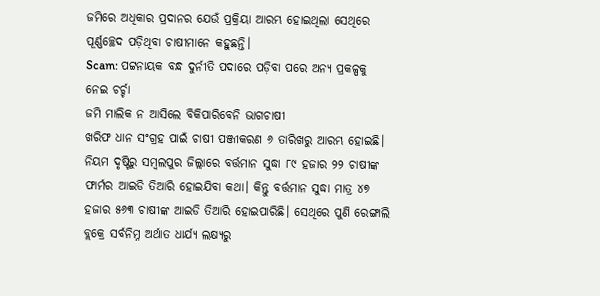ଜମିରେ ଅଧିକାର ପ୍ରଦାନର ଯେଉଁ ପ୍ରକ୍ରିୟା ଆରମ୍ଭ ହୋଇଥିଲା ସେଥିରେ ପୂର୍ଣ୍ଣଚ୍ଛେଦ ପଡ଼ିଥିବା ଚାଷୀମାନେ କହୁଛନ୍ତି।
Scam: ପଟ୍ଟନାୟକ ବନ୍ଧ ଦୁର୍ନୀତି ପଦାରେ ପଡ଼ିବା ପରେ ଅନ୍ୟ ପ୍ରକଳ୍ପକୁ ନେଇ ଚର୍ଚ୍ଚା
ଜମି ମାଲିକ ନ ଆସିଲେ ବିକିପାରିବେନି ଭାଗଚାଷୀ
ଖରିଫ ଧାନ ସଂଗ୍ରହ ପାଇଁ ଚାଷୀ ପଞ୍ଜୀକରଣ ୬ ତାରିଖରୁ ଆରମ୍ଭ ହୋଇଛି। ନିୟମ ଦୃଷ୍ଟିରୁ ସମ୍ବଲପୁର ଜିଲ୍ଲାରେ ବର୍ତ୍ତମାନ ସୁଦ୍ଧା ୮୯ ହଜାର ୨୨ ଚାଷୀଙ୍କ ଫାର୍ମର ଆଇଡି ତିଆରି ହୋଇଯିବା କଥା। କିନ୍ତୁ ବର୍ତ୍ତମାନ ସୁଦ୍ଧା ମାତ୍ର ୪୭ ହଜାର ୫୬୩ ଚାଷୀଙ୍କ ଆଇଡି ତିଆରି ହୋଇପାରିଛି। ସେଥିରେ ପୁଣି ରେଙ୍ଗାଲି ବ୍ଲକ୍ରେ ସର୍ବନିମ୍ନ ଅର୍ଥାତ ଧାର୍ଯ୍ୟ ଲକ୍ଷ୍ୟରୁ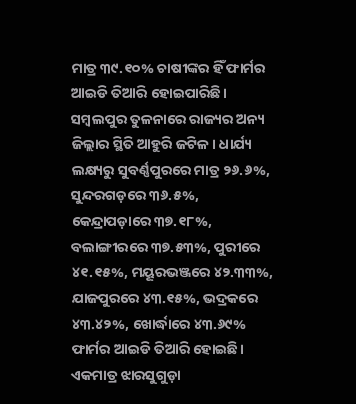ମାତ୍ର ୩୯.୧୦% ଚାଷୀଙ୍କର ହିଁ ଫାର୍ମର ଆଇଡି ତିଆରି ହୋଇପାରିଛି। ସମ୍ବଲପୁର ତୁଳନାରେ ରାଜ୍ୟର ଅନ୍ୟ ଜିଲ୍ଲାର ସ୍ଥିତି ଆହୁରି ଜଟିଳ। ଧାର୍ଯ୍ୟ ଲକ୍ଷ୍ୟରୁ ସୁବର୍ଣ୍ଣପୁରରେ ମାତ୍ର ୨୬.୬%, ସୁନ୍ଦରଗଡ଼ରେ ୩୬.୫%, କେନ୍ଦ୍ରାପଡ଼ାରେ ୩୭.୧୮%, ବଲାଙ୍ଗୀରରେ ୩୭.୫୩%, ପୁରୀରେ ୪୧.୧୫%, ମୟୂରଭଞ୍ଜରେ ୪୨.୩୩%, ଯାଜପୁରରେ ୪୩.୧୫%, ଭଦ୍ରକରେ ୪୩.୪୨%, ଖୋର୍ଦ୍ଧାରେ ୪୩.୬୯% ଫାର୍ମର ଆଇଡି ତିଆରି ହୋଇଛି। ଏକମାତ୍ର ଝାରସୁଗୁଡ଼ା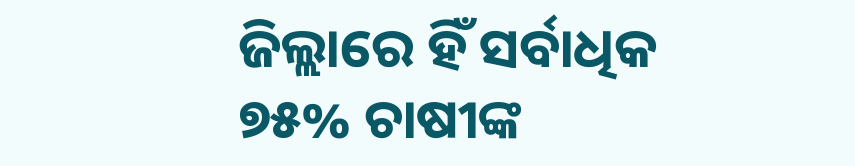ଜିଲ୍ଲାରେ ହିଁ ସର୍ବାଧିକ ୭୫% ଚାଷୀଙ୍କ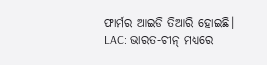ଫାର୍ମର ଆଇଡି ତିଆରି ହୋଇଛି।
LAC: ଭାରତ-ଚୀନ୍ ମଧ୍ୟରେ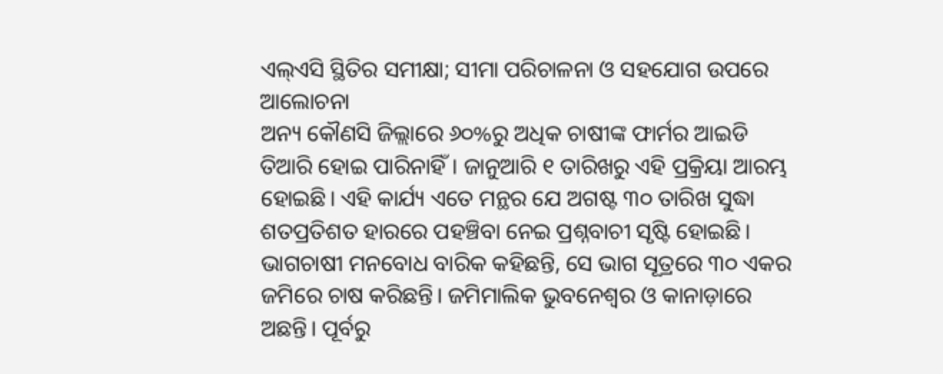ଏଲ୍ଏସି ସ୍ଥିତିର ସମୀକ୍ଷା; ସୀମା ପରିଚାଳନା ଓ ସହଯୋଗ ଉପରେ ଆଲୋଚନା
ଅନ୍ୟ କୌଣସି ଜିଲ୍ଲାରେ ୬୦%ରୁ ଅଧିକ ଚାଷୀଙ୍କ ଫାର୍ମର ଆଇଡି ତିଆରି ହୋଇ ପାରିନାହିଁ। ଜାନୁଆରି ୧ ତାରିଖରୁ ଏହି ପ୍ରକ୍ରିୟା ଆରମ୍ଭ ହୋଇଛି। ଏହି କାର୍ଯ୍ୟ ଏତେ ମନ୍ଥର ଯେ ଅଗଷ୍ଟ ୩୦ ତାରିଖ ସୁଦ୍ଧା ଶତପ୍ରତିଶତ ହାରରେ ପହଞ୍ଚିବା ନେଇ ପ୍ରଶ୍ନବାଚୀ ସୃଷ୍ଟି ହୋଇଛି। ଭାଗଚାଷୀ ମନବୋଧ ବାରିକ କହିଛନ୍ତି, ସେ ଭାଗ ସୂତ୍ରରେ ୩୦ ଏକର ଜମିରେ ଚାଷ କରିଛନ୍ତି। ଜମିମାଲିକ ଭୁବନେଶ୍ବର ଓ କାନାଡ଼ାରେ ଅଛନ୍ତି। ପୂର୍ବରୁ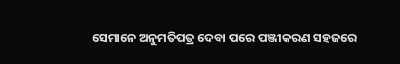ସେମାନେ ଅନୁମତିପତ୍ର ଦେବା ପରେ ପଞ୍ଜୀକରଣ ସହଜରେ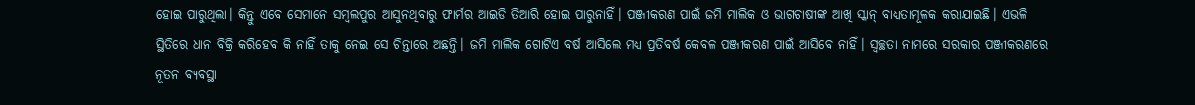ହୋଇ ପାରୁଥିଲା। କିନ୍ତୁ ଏବେ ସେମାନେ ସମ୍ବଲପୁର ଆସୁନଥିବାରୁ ଫାର୍ମର ଆଇଡି ତିଆରି ହୋଇ ପାରୁନାହିଁ। ପଞ୍ଜୀକରଣ ପାଇଁ ଜମି ମାଲିକ ଓ ଭାଗଚାଷୀଙ୍କ ଆଖି ସ୍କାନ୍ ବାଧ୍ୟତାମୂଳକ କରାଯାଇଛି। ଏଭଳି ସ୍ଥିତିରେ ଧାନ ବିକ୍ରି କରିହେବ କି ନାହିଁ ତାକୁ ନେଇ ସେ ଚିନ୍ତାରେ ଅଛନ୍ତି। ଜମି ମାଲିକ ଗୋଟିଏ ବର୍ଷ ଆସିଲେ ମଧ୍ୟ ପ୍ରତିବର୍ଷ କେବଳ ପଞ୍ଜୀକରଣ ପାଇଁ ଆସିବେ ନାହିଁ। ସ୍ବଚ୍ଛତା ନାମରେ ସରକାର ପଞ୍ଜୀକରଣରେ ନୂତନ ବ୍ୟବସ୍ଥା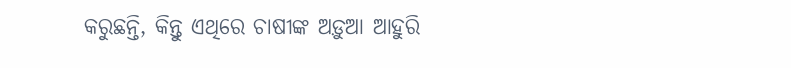କରୁଛନ୍ତି, କିନ୍ତୁ ଏଥିରେ ଚାଷୀଙ୍କ ଅଡ଼ୁଆ ଆହୁରି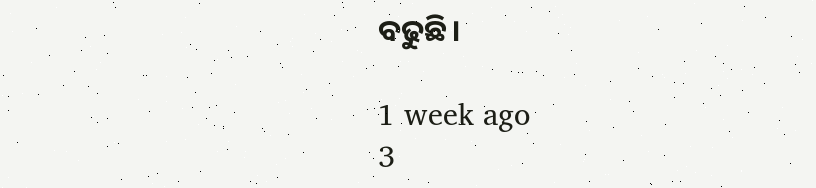ବଢୁଛି।

1 week ago
3